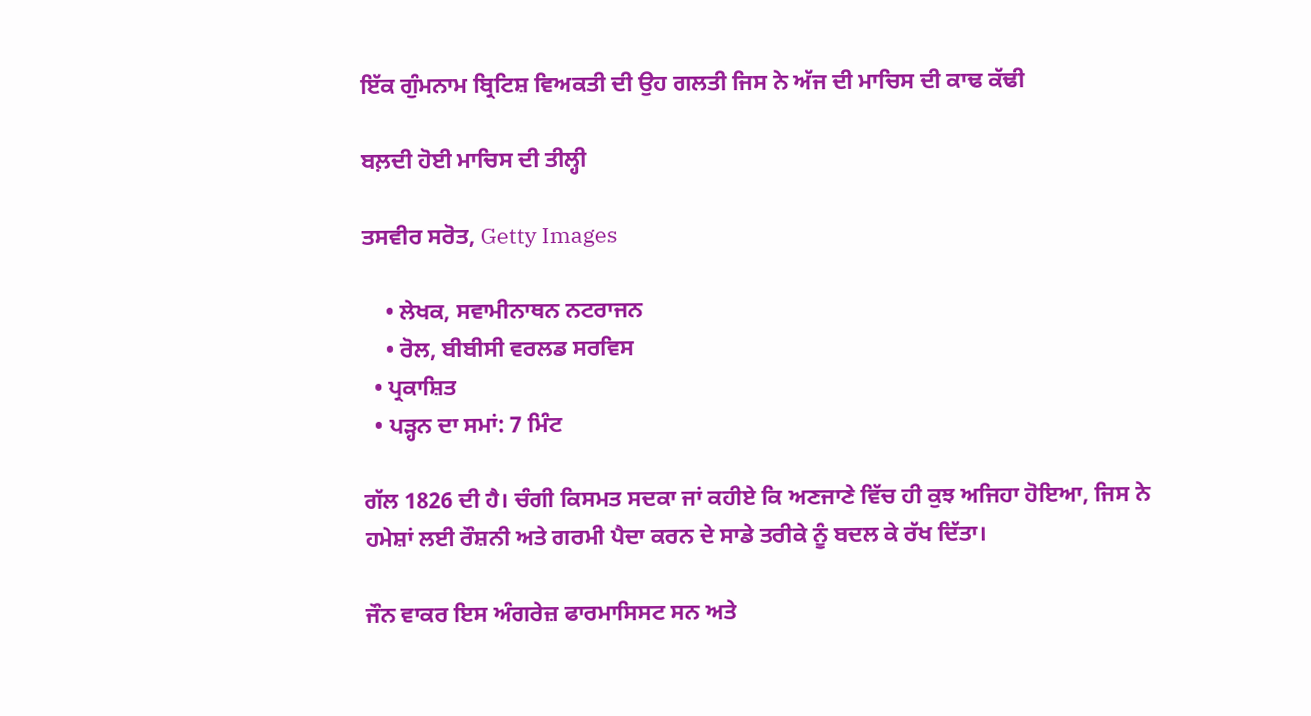ਇੱਕ ਗੁੰਮਨਾਮ ਬ੍ਰਿਟਿਸ਼ ਵਿਅਕਤੀ ਦੀ ਉਹ ਗਲਤੀ ਜਿਸ ਨੇ ਅੱਜ ਦੀ ਮਾਚਿਸ ਦੀ ਕਾਢ ਕੱਢੀ

ਬਲ਼ਦੀ ਹੋਈ ਮਾਚਿਸ ਦੀ ਤੀਲ੍ਹੀ

ਤਸਵੀਰ ਸਰੋਤ, Getty Images

    • ਲੇਖਕ, ਸਵਾਮੀਨਾਥਨ ਨਟਰਾਜਨ
    • ਰੋਲ, ਬੀਬੀਸੀ ਵਰਲਡ ਸਰਵਿਸ
  • ਪ੍ਰਕਾਸ਼ਿਤ
  • ਪੜ੍ਹਨ ਦਾ ਸਮਾਂ: 7 ਮਿੰਟ

ਗੱਲ 1826 ਦੀ ਹੈ। ਚੰਗੀ ਕਿਸਮਤ ਸਦਕਾ ਜਾਂ ਕਹੀਏ ਕਿ ਅਣਜਾਣੇ ਵਿੱਚ ਹੀ ਕੁਝ ਅਜਿਹਾ ਹੋਇਆ, ਜਿਸ ਨੇ ਹਮੇਸ਼ਾਂ ਲਈ ਰੌਸ਼ਨੀ ਅਤੇ ਗਰਮੀ ਪੈਦਾ ਕਰਨ ਦੇ ਸਾਡੇ ਤਰੀਕੇ ਨੂੰ ਬਦਲ ਕੇ ਰੱਖ ਦਿੱਤਾ।

ਜੌਨ ਵਾਕਰ ਇਸ ਅੰਗਰੇਜ਼ ਫਾਰਮਾਸਿਸਟ ਸਨ ਅਤੇ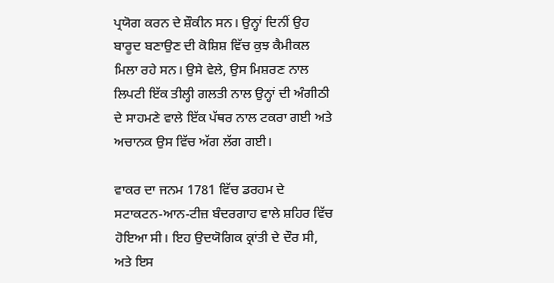ਪ੍ਰਯੋਗ ਕਰਨ ਦੇ ਸ਼ੌਕੀਨ ਸਨ। ਉਨ੍ਹਾਂ ਦਿਨੀਂ ਉਹ ਬਾਰੂਦ ਬਣਾਉਣ ਦੀ ਕੋਸ਼ਿਸ਼ ਵਿੱਚ ਕੁਝ ਕੈਮੀਕਲ ਮਿਲਾ ਰਹੇ ਸਨ। ਉਸੇ ਵੇਲੇ, ਉਸ ਮਿਸ਼ਰਣ ਨਾਲ ਲਿਪਟੀ ਇੱਕ ਤੀਲ੍ਹੀ ਗਲਤੀ ਨਾਲ ਉਨ੍ਹਾਂ ਦੀ ਅੰਗੀਠੀ ਦੇ ਸਾਹਮਣੇ ਵਾਲੇ ਇੱਕ ਪੱਥਰ ਨਾਲ ਟਕਰਾ ਗਈ ਅਤੇ ਅਚਾਨਕ ਉਸ ਵਿੱਚ ਅੱਗ ਲੱਗ ਗਈ।

ਵਾਕਰ ਦਾ ਜਨਮ 1781 ਵਿੱਚ ਡਰਹਮ ਦੇ ਸਟਾਕਟਨ-ਆਨ-ਟੀਜ਼ ਬੰਦਰਗਾਹ ਵਾਲੇ ਸ਼ਹਿਰ ਵਿੱਚ ਹੋਇਆ ਸੀ। ਇਹ ਉਦਯੋਗਿਕ ਕ੍ਰਾਂਤੀ ਦੇ ਦੌਰ ਸੀ, ਅਤੇ ਇਸ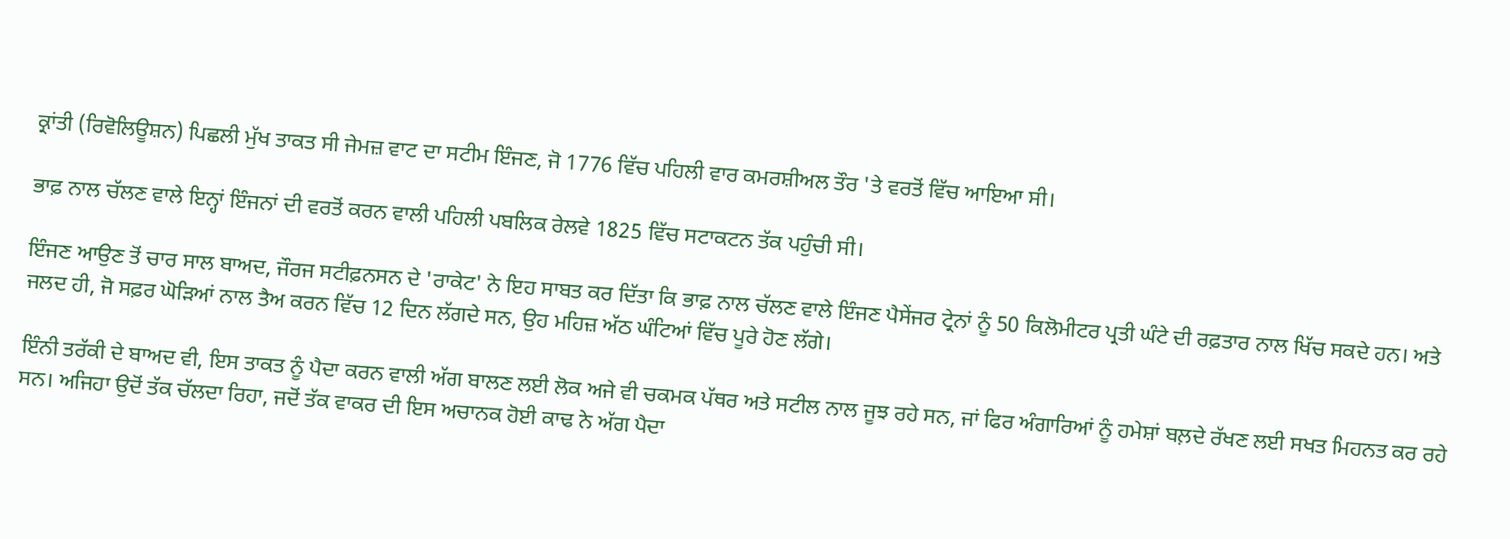ਕ੍ਰਾਂਤੀ (ਰਿਵੋਲਿਊਸ਼ਨ) ਪਿਛਲੀ ਮੁੱਖ ਤਾਕਤ ਸੀ ਜੇਮਜ਼ ਵਾਟ ਦਾ ਸਟੀਮ ਇੰਜਣ, ਜੋ 1776 ਵਿੱਚ ਪਹਿਲੀ ਵਾਰ ਕਮਰਸ਼ੀਅਲ ਤੌਰ 'ਤੇ ਵਰਤੋਂ ਵਿੱਚ ਆਇਆ ਸੀ।

ਭਾਫ਼ ਨਾਲ ਚੱਲਣ ਵਾਲੇ ਇਨ੍ਹਾਂ ਇੰਜਨਾਂ ਦੀ ਵਰਤੋਂ ਕਰਨ ਵਾਲੀ ਪਹਿਲੀ ਪਬਲਿਕ ਰੇਲਵੇ 1825 ਵਿੱਚ ਸਟਾਕਟਨ ਤੱਕ ਪਹੁੰਚੀ ਸੀ।

ਇੰਜਣ ਆਉਣ ਤੋਂ ਚਾਰ ਸਾਲ ਬਾਅਦ, ਜੌਰਜ ਸਟੀਫ਼ਨਸਨ ਦੇ 'ਰਾਕੇਟ' ਨੇ ਇਹ ਸਾਬਤ ਕਰ ਦਿੱਤਾ ਕਿ ਭਾਫ਼ ਨਾਲ ਚੱਲਣ ਵਾਲੇ ਇੰਜਣ ਪੈਸੇਂਜਰ ਟ੍ਰੇਨਾਂ ਨੂੰ 50 ਕਿਲੋਮੀਟਰ ਪ੍ਰਤੀ ਘੰਟੇ ਦੀ ਰਫ਼ਤਾਰ ਨਾਲ ਖਿੱਚ ਸਕਦੇ ਹਨ। ਅਤੇ ਜਲਦ ਹੀ, ਜੋ ਸਫ਼ਰ ਘੋੜਿਆਂ ਨਾਲ ਤੈਅ ਕਰਨ ਵਿੱਚ 12 ਦਿਨ ਲੱਗਦੇ ਸਨ, ਉਹ ਮਹਿਜ਼ ਅੱਠ ਘੰਟਿਆਂ ਵਿੱਚ ਪੂਰੇ ਹੋਣ ਲੱਗੇ।

ਇੰਨੀ ਤਰੱਕੀ ਦੇ ਬਾਅਦ ਵੀ, ਇਸ ਤਾਕਤ ਨੂੰ ਪੈਦਾ ਕਰਨ ਵਾਲੀ ਅੱਗ ਬਾਲਣ ਲਈ ਲੋਕ ਅਜੇ ਵੀ ਚਕਮਕ ਪੱਥਰ ਅਤੇ ਸਟੀਲ ਨਾਲ ਜੂਝ ਰਹੇ ਸਨ, ਜਾਂ ਫਿਰ ਅੰਗਾਰਿਆਂ ਨੂੰ ਹਮੇਸ਼ਾਂ ਬਲ਼ਦੇ ਰੱਖਣ ਲਈ ਸਖਤ ਮਿਹਨਤ ਕਰ ਰਹੇ ਸਨ। ਅਜਿਹਾ ਉਦੋਂ ਤੱਕ ਚੱਲਦਾ ਰਿਹਾ, ਜਦੋਂ ਤੱਕ ਵਾਕਰ ਦੀ ਇਸ ਅਚਾਨਕ ਹੋਈ ਕਾਢ ਨੇ ਅੱਗ ਪੈਦਾ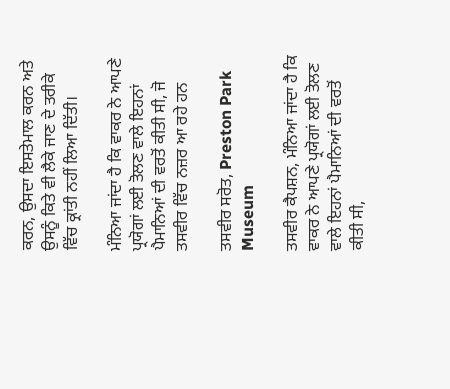ਕਰਨ, ਉਸਦਾ ਇਸਤੇਮਾਲ ਕਰਨ ਅਤੇ ਉਸਨੂੰ ਕਿਤੇ ਵੀ ਲੈਕੇ ਜਾਣ ਦੇ ਤਰੀਕੇ ਵਿੱਚ ਕ੍ਰਾਂਤੀ ਨਹੀਂ ਲਿਆ ਦਿੱਤੀ।

ਮੰਨਿਆ ਜਾਂਦਾ ਹੈ ਕਿ ਵਾਕਰ ਨੇ ਆਪਣੇ ਪ੍ਰਯੋਗਾਂ ਲਈ ਤੋਲਣ ਵਾਲੇ ਇਹਨਾਂ ਪੈਮਾਨਿਆਂ ਦੀ ਵਰਤੋਂ ਕੀਤੀ ਸੀ, ਜੋ ਤਸਵੀਰ ਵਿੱਚ ਨਜ਼ਰ ਆ ਰਹੇ ਹਨ

ਤਸਵੀਰ ਸਰੋਤ, Preston Park Museum

ਤਸਵੀਰ ਕੈਪਸ਼ਨ, ਮੰਨਿਆ ਜਾਂਦਾ ਹੈ ਕਿ ਵਾਕਰ ਨੇ ਆਪਣੇ ਪ੍ਰਯੋਗਾਂ ਲਈ ਤੋਲਣ ਵਾਲੇ ਇਹਨਾਂ ਪੈਮਾਨਿਆਂ ਦੀ ਵਰਤੋਂ ਕੀਤੀ ਸੀ,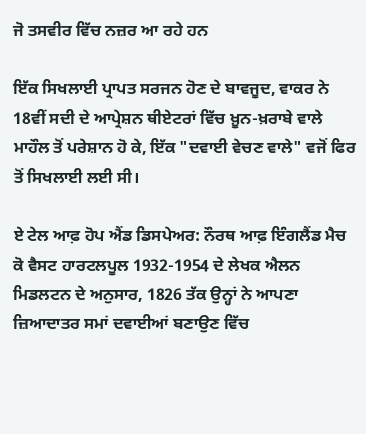ਜੋ ਤਸਵੀਰ ਵਿੱਚ ਨਜ਼ਰ ਆ ਰਹੇ ਹਨ

ਇੱਕ ਸਿਖਲਾਈ ਪ੍ਰਾਪਤ ਸਰਜਨ ਹੋਣ ਦੇ ਬਾਵਜੂਦ, ਵਾਕਰ ਨੇ 18ਵੀਂ ਸਦੀ ਦੇ ਆਪ੍ਰੇਸ਼ਨ ਥੀਏਟਰਾਂ ਵਿੱਚ ਖ਼ੂਨ-ਖ਼ਰਾਬੇ ਵਾਲੇ ਮਾਹੌਲ ਤੋਂ ਪਰੇਸ਼ਾਨ ਹੋ ਕੇ, ਇੱਕ "ਦਵਾਈ ਵੇਚਣ ਵਾਲੇ" ਵਜੋਂ ਫਿਰ ਤੋਂ ਸਿਖਲਾਈ ਲਈ ਸੀ।

ਏ ਟੇਲ ਆਫ਼ ਹੋਪ ਐਂਡ ਡਿਸਪੇਅਰ: ਨੌਰਥ ਆਫ਼ ਇੰਗਲੈਂਡ ਮੈਚ ਕੋ ਵੈਸਟ ਹਾਰਟਲਪੂਲ 1932-1954 ਦੇ ਲੇਖਕ ਐਲਨ ਮਿਡਲਟਨ ਦੇ ਅਨੁਸਾਰ, 1826 ਤੱਕ ਉਨ੍ਹਾਂ ਨੇ ਆਪਣਾ ਜ਼ਿਆਦਾਤਰ ਸਮਾਂ ਦਵਾਈਆਂ ਬਣਾਉਣ ਵਿੱਚ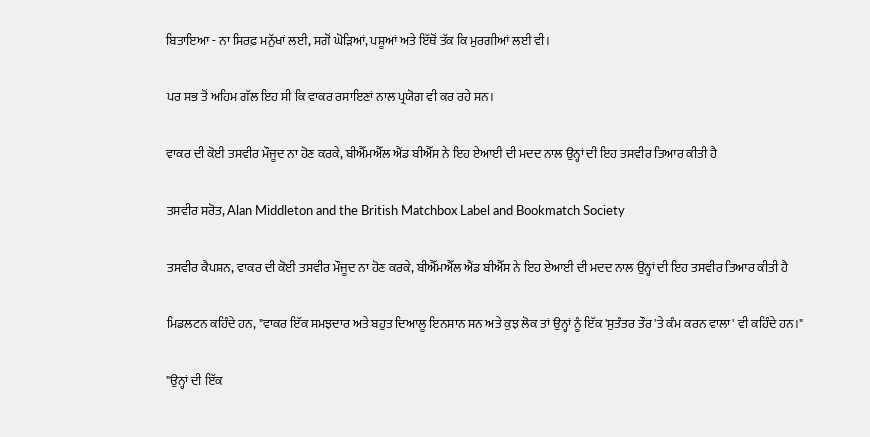ਬਿਤਾਇਆ - ਨਾ ਸਿਰਫ਼ ਮਨੁੱਖਾਂ ਲਈ, ਸਗੋਂ ਘੋੜਿਆਂ, ਪਸ਼ੂਆਂ ਅਤੇ ਇੱਥੋਂ ਤੱਕ ਕਿ ਮੁਰਗੀਆਂ ਲਈ ਵੀ।

ਪਰ ਸਭ ਤੋਂ ਅਹਿਮ ਗੱਲ ਇਹ ਸੀ ਕਿ ਵਾਕਰ ਰਸਾਇਣਾਂ ਨਾਲ ਪ੍ਰਯੋਗ ਵੀ ਕਰ ਰਹੇ ਸਨ।

ਵਾਕਰ ਦੀ ਕੋਈ ਤਸਵੀਰ ਮੌਜੂਦ ਨਾ ਹੋਣ ਕਰਕੇ, ਬੀਐੱਮਐੱਲ ਐਂਡ ਬੀਐੱਸ ਨੇ ਇਹ ਏਆਈ ਦੀ ਮਦਦ ਨਾਲ ਉਨ੍ਹਾਂ ਦੀ ਇਹ ਤਸਵੀਰ ਤਿਆਰ ਕੀਤੀ ਹੈ

ਤਸਵੀਰ ਸਰੋਤ, Alan Middleton and the British Matchbox Label and Bookmatch Society

ਤਸਵੀਰ ਕੈਪਸ਼ਨ, ਵਾਕਰ ਦੀ ਕੋਈ ਤਸਵੀਰ ਮੌਜੂਦ ਨਾ ਹੋਣ ਕਰਕੇ, ਬੀਐੱਮਐੱਲ ਐਂਡ ਬੀਐੱਸ ਨੇ ਇਹ ਏਆਈ ਦੀ ਮਦਦ ਨਾਲ ਉਨ੍ਹਾਂ ਦੀ ਇਹ ਤਸਵੀਰ ਤਿਆਰ ਕੀਤੀ ਹੈ

ਮਿਡਲਟਨ ਕਹਿੰਦੇ ਹਨ, "ਵਾਕਰ ਇੱਕ ਸਮਝਦਾਰ ਅਤੇ ਬਹੁਤ ਦਿਆਲੂ ਇਨਸਾਨ ਸਨ ਅਤੇ ਕੁਝ ਲੋਕ ਤਾਂ ਉਨ੍ਹਾਂ ਨੂੰ ਇੱਕ 'ਸੁਤੰਤਰ ਤੌਰ 'ਤੇ ਕੰਮ ਕਰਨ ਵਾਲਾ' ਵੀ ਕਹਿੰਦੇ ਹਨ।"

"ਉਨ੍ਹਾਂ ਦੀ ਇੱਕ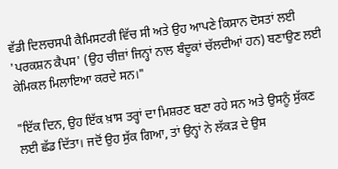ਵੱਡੀ ਦਿਲਚਸਪੀ ਕੈਮਿਸਟਰੀ ਵਿੱਚ ਸੀ ਅਤੇ ਉਹ ਆਪਣੇ ਕਿਸਾਨ ਦੋਸਤਾਂ ਲਈ 'ਪਰਕਸ਼ਨ ਕੈਪਸ' (ਉਹ ਚੀਜ਼ਾਂ ਜਿਨ੍ਹਾਂ ਨਾਲ ਬੰਦੂਕਾਂ ਚੱਲਦੀਆਂ ਹਨ) ਬਣਾਉਣ ਲਈ ਕੇਮਿਕਲ ਮਿਲਾਇਆ ਕਰਦੇ ਸਨ।"

"ਇੱਕ ਦਿਨ, ਉਹ ਇੱਕ ਖ਼ਾਸ ਤਰ੍ਹਾਂ ਦਾ ਮਿਸ਼ਰਣ ਬਣਾ ਰਹੇ ਸਨ ਅਤੇ ਉਸਨੂੰ ਸੁੱਕਣ ਲਈ ਛੱਡ ਦਿੱਤਾ। ਜਦੋਂ ਉਹ ਸੁੱਕ ਗਿਆ, ਤਾਂ ਉਨ੍ਹਾਂ ਨੇ ਲੱਕੜ ਦੇ ਉਸ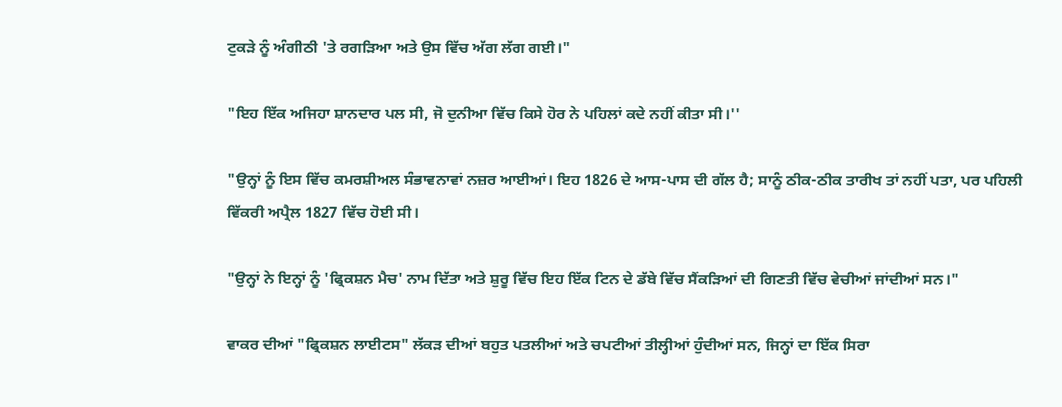ਟੁਕੜੇ ਨੂੰ ਅੰਗੀਠੀ 'ਤੇ ਰਗੜਿਆ ਅਤੇ ਉਸ ਵਿੱਚ ਅੱਗ ਲੱਗ ਗਈ।"

"ਇਹ ਇੱਕ ਅਜਿਹਾ ਸ਼ਾਨਦਾਰ ਪਲ ਸੀ, ਜੋ ਦੁਨੀਆ ਵਿੱਚ ਕਿਸੇ ਹੋਰ ਨੇ ਪਹਿਲਾਂ ਕਦੇ ਨਹੀਂ ਕੀਤਾ ਸੀ।''

"ਉਨ੍ਹਾਂ ਨੂੰ ਇਸ ਵਿੱਚ ਕਮਰਸ਼ੀਅਲ ਸੰਭਾਵਨਾਵਾਂ ਨਜ਼ਰ ਆਈਆਂ। ਇਹ 1826 ਦੇ ਆਸ-ਪਾਸ ਦੀ ਗੱਲ ਹੈ; ਸਾਨੂੰ ਠੀਕ-ਠੀਕ ਤਾਰੀਖ ਤਾਂ ਨਹੀਂ ਪਤਾ, ਪਰ ਪਹਿਲੀ ਵਿੱਕਰੀ ਅਪ੍ਰੈਲ 1827 ਵਿੱਚ ਹੋਈ ਸੀ।

"ਉਨ੍ਹਾਂ ਨੇ ਇਨ੍ਹਾਂ ਨੂੰ 'ਫ੍ਰਿਕਸ਼ਨ ਮੈਚ' ਨਾਮ ਦਿੱਤਾ ਅਤੇ ਸ਼ੁਰੂ ਵਿੱਚ ਇਹ ਇੱਕ ਟਿਨ ਦੇ ਡੱਬੇ ਵਿੱਚ ਸੈਂਕੜਿਆਂ ਦੀ ਗਿਣਤੀ ਵਿੱਚ ਵੇਚੀਆਂ ਜਾਂਦੀਆਂ ਸਨ।"

ਵਾਕਰ ਦੀਆਂ "ਫ੍ਰਿਕਸ਼ਨ ਲਾਈਟਸ" ਲੱਕੜ ਦੀਆਂ ਬਹੁਤ ਪਤਲੀਆਂ ਅਤੇ ਚਪਟੀਆਂ ਤੀਲ੍ਹੀਆਂ ਹੁੰਦੀਆਂ ਸਨ, ਜਿਨ੍ਹਾਂ ਦਾ ਇੱਕ ਸਿਰਾ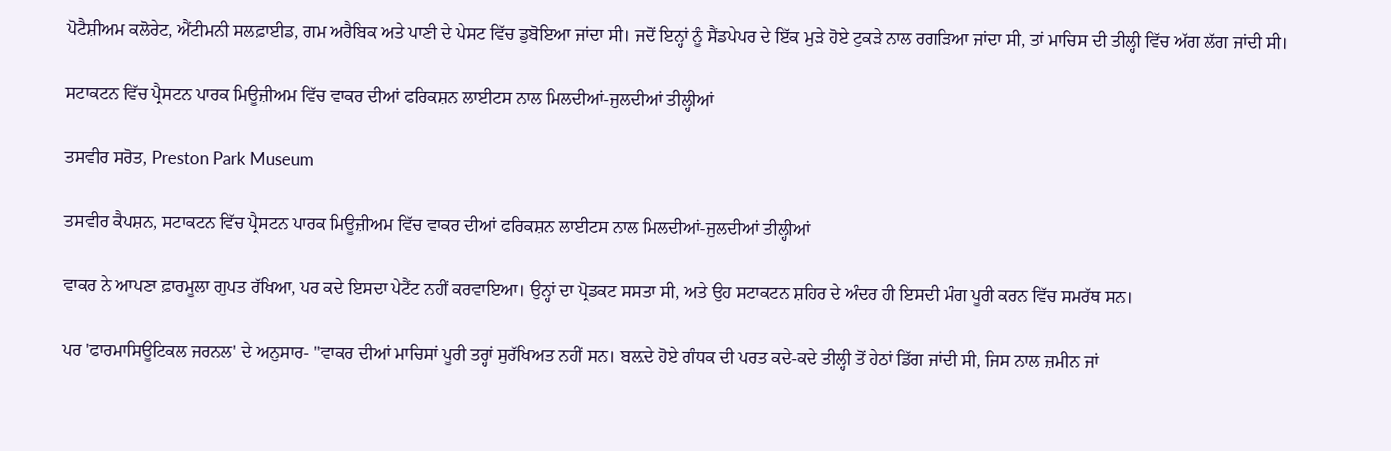ਪੋਟੈਸ਼ੀਅਮ ਕਲੋਰੇਟ, ਐਂਟੀਮਨੀ ਸਲਫ਼ਾਈਡ, ਗਮ ਅਰੈਬਿਕ ਅਤੇ ਪਾਣੀ ਦੇ ਪੇਸਟ ਵਿੱਚ ਡੁਬੋਇਆ ਜਾਂਦਾ ਸੀ। ਜਦੋਂ ਇਨ੍ਹਾਂ ਨੂੰ ਸੈਂਡਪੇਪਰ ਦੇ ਇੱਕ ਮੁੜੇ ਹੋਏ ਟੁਕੜੇ ਨਾਲ ਰਗੜਿਆ ਜਾਂਦਾ ਸੀ, ਤਾਂ ਮਾਚਿਸ ਦੀ ਤੀਲ੍ਹੀ ਵਿੱਚ ਅੱਗ ਲੱਗ ਜਾਂਦੀ ਸੀ।

ਸਟਾਕਟਨ ਵਿੱਚ ਪ੍ਰੈਸਟਨ ਪਾਰਕ ਮਿਊਜ਼ੀਅਮ ਵਿੱਚ ਵਾਕਰ ਦੀਆਂ ਫਰਿਕਸ਼ਨ ਲਾਈਟਸ ਨਾਲ ਮਿਲਦੀਆਂ-ਜੁਲਦੀਆਂ ਤੀਲ੍ਹੀਆਂ

ਤਸਵੀਰ ਸਰੋਤ, Preston Park Museum

ਤਸਵੀਰ ਕੈਪਸ਼ਨ, ਸਟਾਕਟਨ ਵਿੱਚ ਪ੍ਰੈਸਟਨ ਪਾਰਕ ਮਿਊਜ਼ੀਅਮ ਵਿੱਚ ਵਾਕਰ ਦੀਆਂ ਫਰਿਕਸ਼ਨ ਲਾਈਟਸ ਨਾਲ ਮਿਲਦੀਆਂ-ਜੁਲਦੀਆਂ ਤੀਲ੍ਹੀਆਂ

ਵਾਕਰ ਨੇ ਆਪਣਾ ਫ਼ਾਰਮੂਲਾ ਗੁਪਤ ਰੱਖਿਆ, ਪਰ ਕਦੇ ਇਸਦਾ ਪੇਟੈਂਟ ਨਹੀਂ ਕਰਵਾਇਆ। ਉਨ੍ਹਾਂ ਦਾ ਪ੍ਰੋਡਕਟ ਸਸਤਾ ਸੀ, ਅਤੇ ਉਹ ਸਟਾਕਟਨ ਸ਼ਹਿਰ ਦੇ ਅੰਦਰ ਹੀ ਇਸਦੀ ਮੰਗ ਪੂਰੀ ਕਰਨ ਵਿੱਚ ਸਮਰੱਥ ਸਨ।

ਪਰ 'ਫਾਰਮਾਸਿਊਟਿਕਲ ਜਰਨਲ' ਦੇ ਅਨੁਸਾਰ- "ਵਾਕਰ ਦੀਆਂ ਮਾਚਿਸਾਂ ਪੂਰੀ ਤਰ੍ਹਾਂ ਸੁਰੱਖਿਅਤ ਨਹੀਂ ਸਨ। ਬਲ਼ਦੇ ਹੋਏ ਗੰਧਕ ਦੀ ਪਰਤ ਕਦੇ-ਕਦੇ ਤੀਲ੍ਹੀ ਤੋਂ ਹੇਠਾਂ ਡਿੱਗ ਜਾਂਦੀ ਸੀ, ਜਿਸ ਨਾਲ ਜ਼ਮੀਨ ਜਾਂ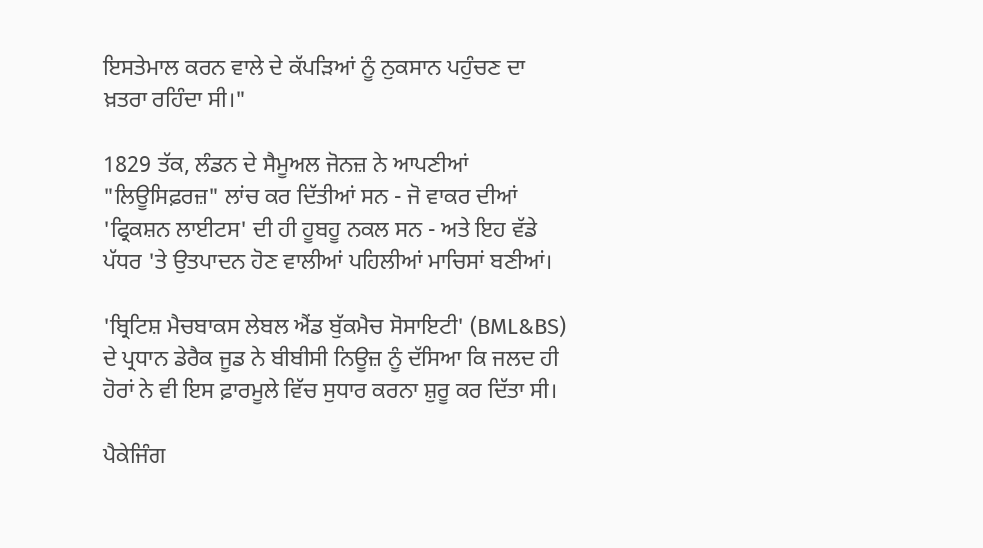ਇਸਤੇਮਾਲ ਕਰਨ ਵਾਲੇ ਦੇ ਕੱਪੜਿਆਂ ਨੂੰ ਨੁਕਸਾਨ ਪਹੁੰਚਣ ਦਾ ਖ਼ਤਰਾ ਰਹਿੰਦਾ ਸੀ।"

1829 ਤੱਕ, ਲੰਡਨ ਦੇ ਸੈਮੂਅਲ ਜੋਨਜ਼ ਨੇ ਆਪਣੀਆਂ "ਲਿਊਸਿਫ਼ਰਜ਼" ਲਾਂਚ ਕਰ ਦਿੱਤੀਆਂ ਸਨ - ਜੋ ਵਾਕਰ ਦੀਆਂ 'ਫ੍ਰਿਕਸ਼ਨ ਲਾਈਟਸ' ਦੀ ਹੀ ਹੂਬਹੂ ਨਕਲ ਸਨ - ਅਤੇ ਇਹ ਵੱਡੇ ਪੱਧਰ 'ਤੇ ਉਤਪਾਦਨ ਹੋਣ ਵਾਲੀਆਂ ਪਹਿਲੀਆਂ ਮਾਚਿਸਾਂ ਬਣੀਆਂ।

'ਬ੍ਰਿਟਿਸ਼ ਮੈਚਬਾਕਸ ਲੇਬਲ ਐਂਡ ਬੁੱਕਮੈਚ ਸੋਸਾਇਟੀ' (BML&BS) ਦੇ ਪ੍ਰਧਾਨ ਡੇਰੈਕ ਜੂਡ ਨੇ ਬੀਬੀਸੀ ਨਿਊਜ਼ ਨੂੰ ਦੱਸਿਆ ਕਿ ਜਲਦ ਹੀ ਹੋਰਾਂ ਨੇ ਵੀ ਇਸ ਫ਼ਾਰਮੂਲੇ ਵਿੱਚ ਸੁਧਾਰ ਕਰਨਾ ਸ਼ੁਰੂ ਕਰ ਦਿੱਤਾ ਸੀ।

ਪੈਕੇਜਿੰਗ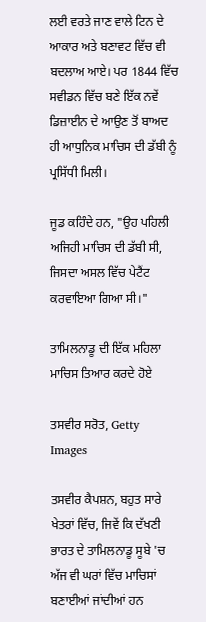ਲਈ ਵਰਤੇ ਜਾਣ ਵਾਲੇ ਟਿਨ ਦੇ ਆਕਾਰ ਅਤੇ ਬਣਾਵਟ ਵਿੱਚ ਵੀ ਬਦਲਾਅ ਆਏ। ਪਰ 1844 ਵਿੱਚ ਸਵੀਡਨ ਵਿੱਚ ਬਣੇ ਇੱਕ ਨਵੇਂ ਡਿਜ਼ਾਈਨ ਦੇ ਆਉਣ ਤੋਂ ਬਾਅਦ ਹੀ ਆਧੁਨਿਕ ਮਾਚਿਸ ਦੀ ਡੱਬੀ ਨੂੰ ਪ੍ਰਸਿੱਧੀ ਮਿਲੀ।

ਜੂਡ ਕਹਿੰਦੇ ਹਨ, "ਉਹ ਪਹਿਲੀ ਅਜਿਹੀ ਮਾਚਿਸ ਦੀ ਡੱਬੀ ਸੀ, ਜਿਸਦਾ ਅਸਲ ਵਿੱਚ ਪੇਟੈਂਟ ਕਰਵਾਇਆ ਗਿਆ ਸੀ।"

ਤਾਮਿਲਨਾਡੂ ਦੀ ਇੱਕ ਮਹਿਲਾ ਮਾਚਿਸ ਤਿਆਰ ਕਰਦੇ ਹੋਏ

ਤਸਵੀਰ ਸਰੋਤ, Getty Images

ਤਸਵੀਰ ਕੈਪਸ਼ਨ, ਬਹੁਤ ਸਾਰੇ ਖੇਤਰਾਂ ਵਿੱਚ, ਜਿਵੇਂ ਕਿ ਦੱਖਣੀ ਭਾਰਤ ਦੇ ਤਾਮਿਲਨਾਡੂ ਸੂਬੇ 'ਚ ਅੱਜ ਵੀ ਘਰਾਂ ਵਿੱਚ ਮਾਚਿਸਾਂ ਬਣਾਈਆਂ ਜਾਂਦੀਆਂ ਹਨ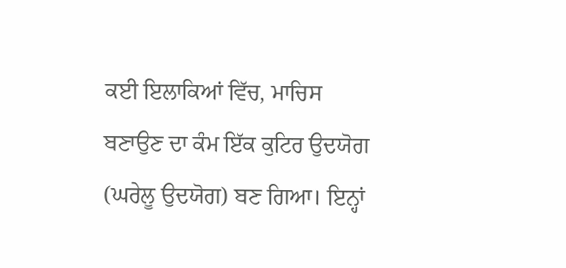ਕਈ ਇਲਾਕਿਆਂ ਵਿੱਚ, ਮਾਚਿਸ ਬਣਾਉਣ ਦਾ ਕੰਮ ਇੱਕ ਕੁਟਿਰ ਉਦਯੋਗ (ਘਰੇਲੂ ਉਦਯੋਗ) ਬਣ ਗਿਆ। ਇਨ੍ਹਾਂ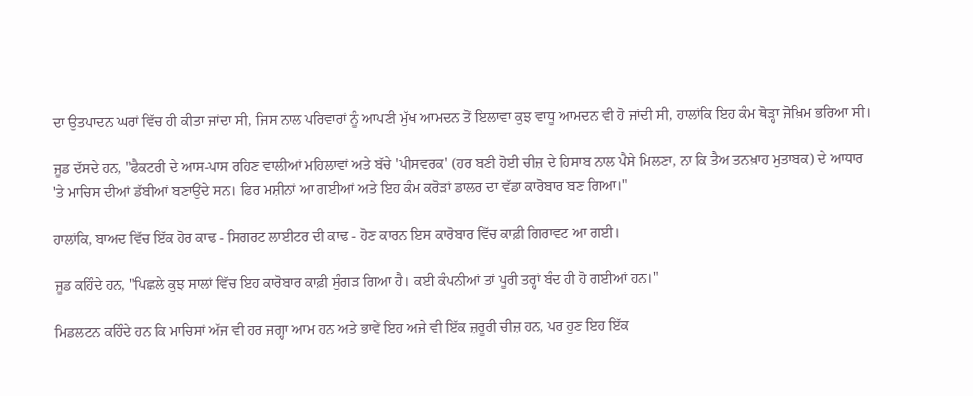ਦਾ ਉਤਪਾਦਨ ਘਰਾਂ ਵਿੱਚ ਹੀ ਕੀਤਾ ਜਾਂਦਾ ਸੀ, ਜਿਸ ਨਾਲ ਪਰਿਵਾਰਾਂ ਨੂੰ ਆਪਣੀ ਮੁੱਖ ਆਮਦਨ ਤੋਂ ਇਲਾਵਾ ਕੁਝ ਵਾਧੂ ਆਮਦਨ ਵੀ ਹੋ ਜਾਂਦੀ ਸੀ, ਹਾਲਾਂਕਿ ਇਹ ਕੰਮ ਥੋੜ੍ਹਾ ਜੋਖ਼ਿਮ ਭਰਿਆ ਸੀ।

ਜੂਡ ਦੱਸਦੇ ਹਨ, "ਫੈਕਟਰੀ ਦੇ ਆਸ-ਪਾਸ ਰਹਿਣ ਵਾਲੀਆਂ ਮਹਿਲਾਵਾਂ ਅਤੇ ਬੱਚੇ 'ਪੀਸਵਰਕ' (ਹਰ ਬਣੀ ਹੋਈ ਚੀਜ਼ ਦੇ ਹਿਸਾਬ ਨਾਲ ਪੈਸੇ ਮਿਲਣਾ, ਨਾ ਕਿ ਤੈਅ ਤਨਖ਼ਾਹ ਮੁਤਾਬਕ) ਦੇ ਆਧਾਰ 'ਤੇ ਮਾਚਿਸ ਦੀਆਂ ਡੱਬੀਆਂ ਬਣਾਉਂਦੇ ਸਨ। ਫਿਰ ਮਸ਼ੀਨਾਂ ਆ ਗਈਆਂ ਅਤੇ ਇਹ ਕੰਮ ਕਰੋੜਾਂ ਡਾਲਰ ਦਾ ਵੱਡਾ ਕਾਰੋਬਾਰ ਬਣ ਗਿਆ।"

ਹਾਲਾਂਕਿ, ਬਾਅਦ ਵਿੱਚ ਇੱਕ ਹੋਰ ਕਾਢ - ਸਿਗਰਟ ਲਾਈਟਰ ਦੀ ਕਾਢ - ਹੋਣ ਕਾਰਨ ਇਸ ਕਾਰੋਬਾਰ ਵਿੱਚ ਕਾਫ਼ੀ ਗਿਰਾਵਟ ਆ ਗਈ।

ਜੂਡ ਕਹਿੰਦੇ ਹਨ, "ਪਿਛਲੇ ਕੁਝ ਸਾਲਾਂ ਵਿੱਚ ਇਹ ਕਾਰੋਬਾਰ ਕਾਫ਼ੀ ਸੁੰਗੜ ਗਿਆ ਹੈ। ਕਈ ਕੰਪਨੀਆਂ ਤਾਂ ਪੂਰੀ ਤਰ੍ਹਾਂ ਬੰਦ ਹੀ ਹੋ ਗਈਆਂ ਹਨ।"

ਮਿਡਲਟਨ ਕਹਿੰਦੇ ਹਨ ਕਿ ਮਾਚਿਸਾਂ ਅੱਜ ਵੀ ਹਰ ਜਗ੍ਹਾ ਆਮ ਹਨ ਅਤੇ ਭਾਵੇਂ ਇਹ ਅਜੇ ਵੀ ਇੱਕ ਜ਼ਰੂਰੀ ਚੀਜ਼ ਹਨ, ਪਰ ਹੁਣ ਇਹ ਇੱਕ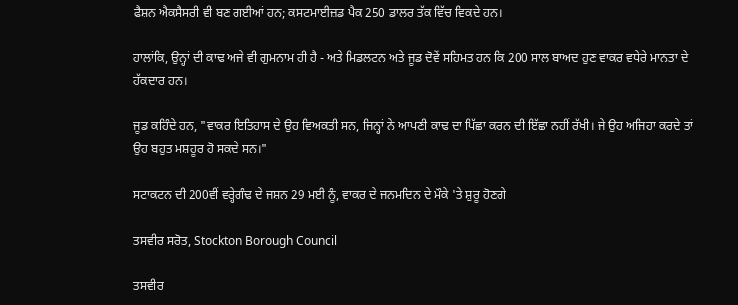ਫੈਸ਼ਨ ਐਕਸੈਸਰੀ ਵੀ ਬਣ ਗਈਆਂ ਹਨ; ਕਸਟਮਾਈਜ਼ਡ ਪੈਕ 250 ਡਾਲਰ ਤੱਕ ਵਿੱਚ ਵਿਕਦੇ ਹਨ।

ਹਾਲਾਂਕਿ, ਉਨ੍ਹਾਂ ਦੀ ਕਾਢ ਅਜੇ ਵੀ ਗੁਮਨਾਮ ਹੀ ਹੈ - ਅਤੇ ਮਿਡਲਟਨ ਅਤੇ ਜੂਡ ਦੋਵੇਂ ਸਹਿਮਤ ਹਨ ਕਿ 200 ਸਾਲ ਬਾਅਦ ਹੁਣ ਵਾਕਰ ਵਧੇਰੇ ਮਾਨਤਾ ਦੇ ਹੱਕਦਾਰ ਹਨ।

ਜੂਡ ਕਹਿੰਦੇ ਹਨ, "ਵਾਕਰ ਇਤਿਹਾਸ ਦੇ ਉਹ ਵਿਅਕਤੀ ਸਨ, ਜਿਨ੍ਹਾਂ ਨੇ ਆਪਣੀ ਕਾਢ ਦਾ ਪਿੱਛਾ ਕਰਨ ਦੀ ਇੱਛਾ ਨਹੀਂ ਰੱਖੀ। ਜੇ ਉਹ ਅਜਿਹਾ ਕਰਦੇ ਤਾਂ ਉਹ ਬਹੁਤ ਮਸ਼ਹੂਰ ਹੋ ਸਕਦੇ ਸਨ।"

ਸਟਾਕਟਨ ਦੀ 200ਵੀਂ ਵਰ੍ਹੇਗੰਢ ਦੇ ਜਸ਼ਨ 29 ਮਈ ਨੂੰ, ਵਾਕਰ ਦੇ ਜਨਮਦਿਨ ਦੇ ਮੌਕੇ 'ਤੇ ਸ਼ੁਰੂ ਹੋਣਗੇ

ਤਸਵੀਰ ਸਰੋਤ, Stockton Borough Council

ਤਸਵੀਰ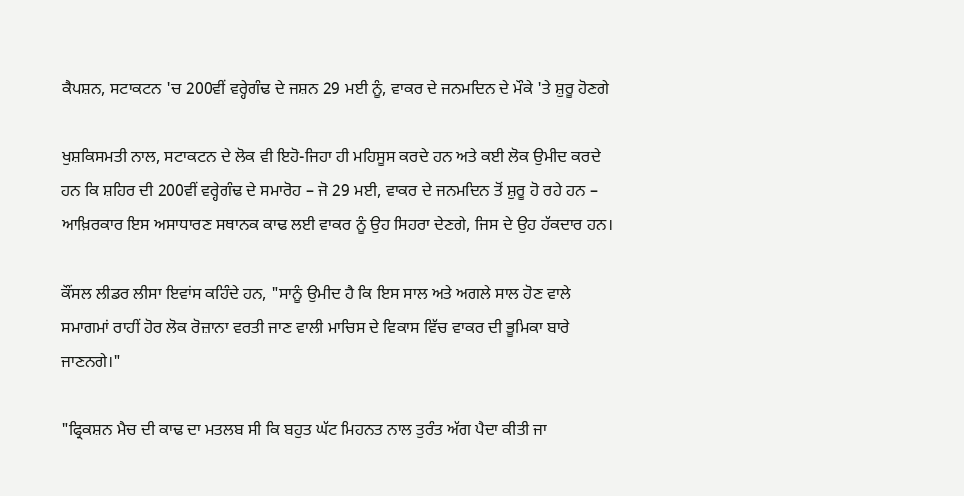ਕੈਪਸ਼ਨ, ਸਟਾਕਟਨ 'ਚ 200ਵੀਂ ਵਰ੍ਹੇਗੰਢ ਦੇ ਜਸ਼ਨ 29 ਮਈ ਨੂੰ, ਵਾਕਰ ਦੇ ਜਨਮਦਿਨ ਦੇ ਮੌਕੇ 'ਤੇ ਸ਼ੁਰੂ ਹੋਣਗੇ

ਖੁਸ਼ਕਿਸਮਤੀ ਨਾਲ, ਸਟਾਕਟਨ ਦੇ ਲੋਕ ਵੀ ਇਹੋ-ਜਿਹਾ ਹੀ ਮਹਿਸੂਸ ਕਰਦੇ ਹਨ ਅਤੇ ਕਈ ਲੋਕ ਉਮੀਦ ਕਰਦੇ ਹਨ ਕਿ ਸ਼ਹਿਰ ਦੀ 200ਵੀਂ ਵਰ੍ਹੇਗੰਢ ਦੇ ਸਮਾਰੋਹ – ਜੋ 29 ਮਈ, ਵਾਕਰ ਦੇ ਜਨਮਦਿਨ ਤੋਂ ਸ਼ੁਰੂ ਹੋ ਰਹੇ ਹਨ – ਆਖ਼ਿਰਕਾਰ ਇਸ ਅਸਾਧਾਰਣ ਸਥਾਨਕ ਕਾਢ ਲਈ ਵਾਕਰ ਨੂੰ ਉਹ ਸਿਹਰਾ ਦੇਣਗੇ, ਜਿਸ ਦੇ ਉਹ ਹੱਕਦਾਰ ਹਨ।

ਕੌਂਸਲ ਲੀਡਰ ਲੀਸਾ ਇਵਾਂਸ ਕਹਿੰਦੇ ਹਨ, "ਸਾਨੂੰ ਉਮੀਦ ਹੈ ਕਿ ਇਸ ਸਾਲ ਅਤੇ ਅਗਲੇ ਸਾਲ ਹੋਣ ਵਾਲੇ ਸਮਾਗਮਾਂ ਰਾਹੀਂ ਹੋਰ ਲੋਕ ਰੋਜ਼ਾਨਾ ਵਰਤੀ ਜਾਣ ਵਾਲੀ ਮਾਚਿਸ ਦੇ ਵਿਕਾਸ ਵਿੱਚ ਵਾਕਰ ਦੀ ਭੂਮਿਕਾ ਬਾਰੇ ਜਾਣਨਗੇ।"

"ਫ੍ਰਿਕਸ਼ਨ ਮੈਚ ਦੀ ਕਾਢ ਦਾ ਮਤਲਬ ਸੀ ਕਿ ਬਹੁਤ ਘੱਟ ਮਿਹਨਤ ਨਾਲ ਤੁਰੰਤ ਅੱਗ ਪੈਦਾ ਕੀਤੀ ਜਾ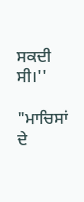ਸਕਦੀ ਸੀ।''

"ਮਾਚਿਸਾਂ ਦੇ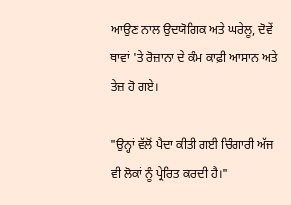ਆਉਣ ਨਾਲ ਉਦਯੋਗਿਕ ਅਤੇ ਘਰੇਲੂ, ਦੋਵੇਂ ਥਾਵਾਂ 'ਤੇ ਰੋਜ਼ਾਨਾ ਦੇ ਕੰਮ ਕਾਫ਼ੀ ਆਸਾਨ ਅਤੇ ਤੇਜ਼ ਹੋ ਗਏ।

"ਉਨ੍ਹਾਂ ਵੱਲੋਂ ਪੈਦਾ ਕੀਤੀ ਗਈ ਚਿੰਗਾਰੀ ਅੱਜ ਵੀ ਲੋਕਾਂ ਨੂੰ ਪ੍ਰੇਰਿਤ ਕਰਦੀ ਹੈ।"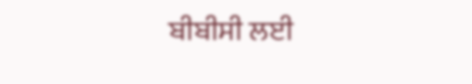ਬੀਬੀਸੀ ਲਈ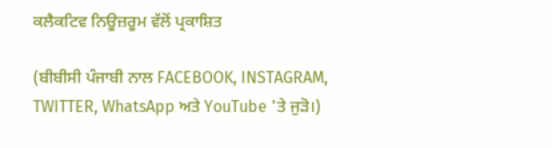ਕਲੈਕਟਿਵ ਨਿਊਜ਼ਰੂਮ ਵੱਲੋਂ ਪ੍ਰਕਾਸ਼ਿਤ

(ਬੀਬੀਸੀ ਪੰਜਾਬੀ ਨਾਲ FACEBOOK, INSTAGRAM, TWITTER, WhatsApp ਅਤੇ YouTube 'ਤੇ ਜੁੜੋ।)